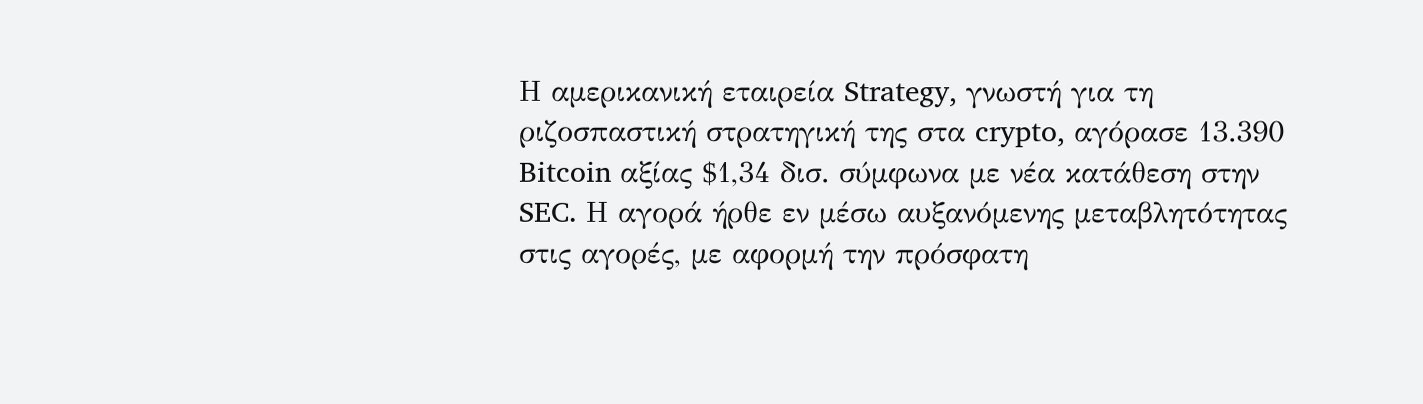Η αμερικανική εταιρεία Strategy, γνωστή για τη ριζοσπαστική στρατηγική της στα crypto, αγόρασε 13.390 Bitcoin αξίας $1,34 δισ. σύμφωνα με νέα κατάθεση στην SEC. Η αγορά ήρθε εν μέσω αυξανόμενης μεταβλητότητας στις αγορές, με αφορμή την πρόσφατη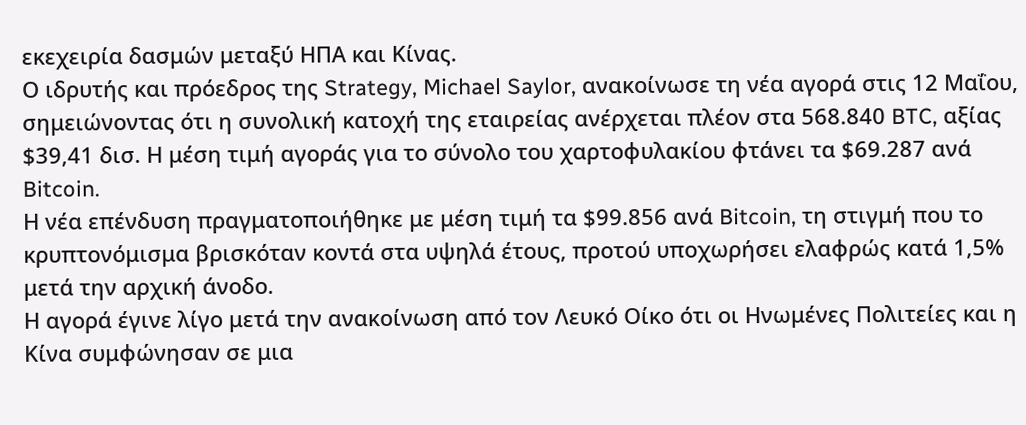εκεχειρία δασμών μεταξύ ΗΠΑ και Κίνας.
Ο ιδρυτής και πρόεδρος της Strategy, Michael Saylor, ανακοίνωσε τη νέα αγορά στις 12 Μαΐου, σημειώνοντας ότι η συνολική κατοχή της εταιρείας ανέρχεται πλέον στα 568.840 BTC, αξίας $39,41 δισ. Η μέση τιμή αγοράς για το σύνολο του χαρτοφυλακίου φτάνει τα $69.287 ανά Bitcoin.
Η νέα επένδυση πραγματοποιήθηκε με μέση τιμή τα $99.856 ανά Bitcoin, τη στιγμή που το κρυπτονόμισμα βρισκόταν κοντά στα υψηλά έτους, προτού υποχωρήσει ελαφρώς κατά 1,5% μετά την αρχική άνοδο.
Η αγορά έγινε λίγο μετά την ανακοίνωση από τον Λευκό Οίκο ότι οι Ηνωμένες Πολιτείες και η Κίνα συμφώνησαν σε μια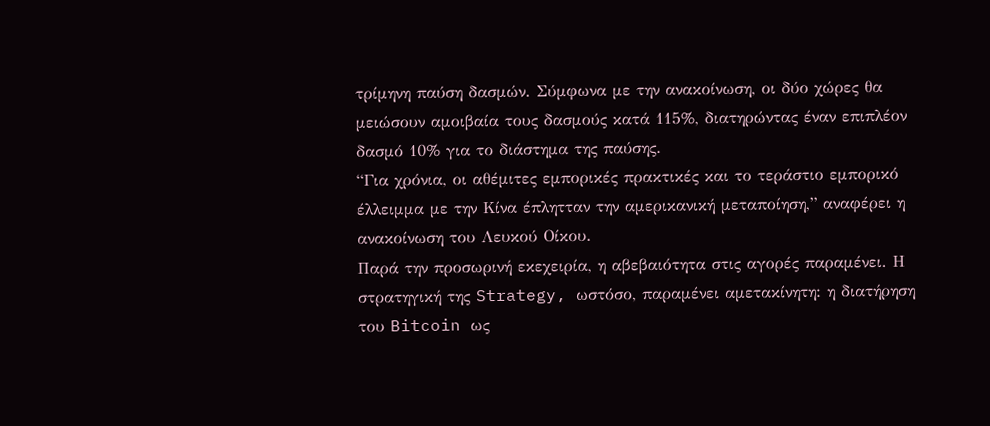τρίμηνη παύση δασμών. Σύμφωνα με την ανακοίνωση, οι δύο χώρες θα μειώσουν αμοιβαία τους δασμούς κατά 115%, διατηρώντας έναν επιπλέον δασμό 10% για το διάστημα της παύσης.
“Για χρόνια, οι αθέμιτες εμπορικές πρακτικές και το τεράστιο εμπορικό έλλειμμα με την Κίνα έπλητταν την αμερικανική μεταποίηση,” αναφέρει η ανακοίνωση του Λευκού Οίκου.
Παρά την προσωρινή εκεχειρία, η αβεβαιότητα στις αγορές παραμένει. Η στρατηγική της Strategy, ωστόσο, παραμένει αμετακίνητη: η διατήρηση του Bitcoin ως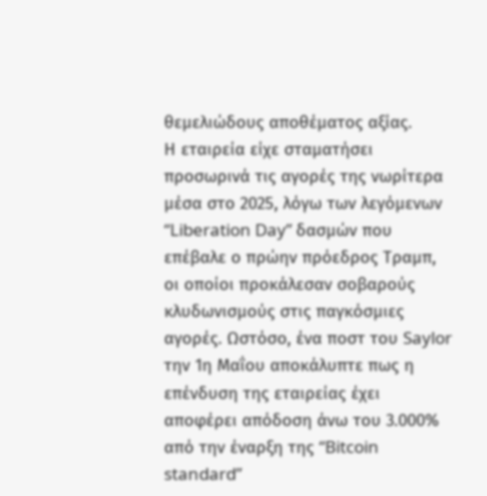θεμελιώδους αποθέματος αξίας.
Η εταιρεία είχε σταματήσει προσωρινά τις αγορές της νωρίτερα μέσα στο 2025, λόγω των λεγόμενων “Liberation Day” δασμών που επέβαλε ο πρώην πρόεδρος Τραμπ, οι οποίοι προκάλεσαν σοβαρούς κλυδωνισμούς στις παγκόσμιες αγορές. Ωστόσο, ένα ποστ του Saylor την 1η Μαΐου αποκάλυπτε πως η επένδυση της εταιρείας έχει αποφέρει απόδοση άνω του 3.000% από την έναρξη της “Bitcoin standard”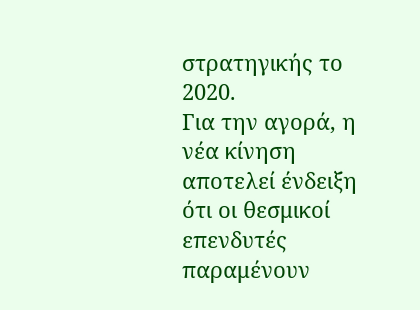στρατηγικής το 2020.
Για την αγορά, η νέα κίνηση αποτελεί ένδειξη ότι οι θεσμικοί επενδυτές παραμένουν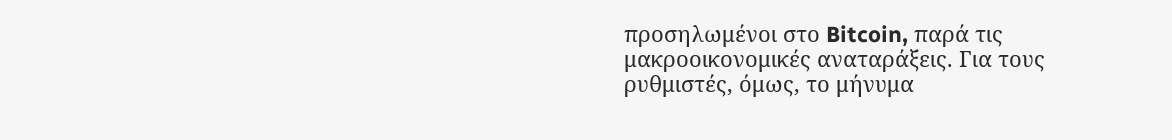προσηλωμένοι στο Bitcoin, παρά τις μακροοικονομικές αναταράξεις. Για τους ρυθμιστές, όμως, το μήνυμα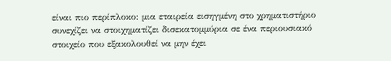είναι πιο περίπλοκο: μια εταιρεία εισηγμένη στο χρηματιστήριο συνεχίζει να στοιχηματίζει δισεκατομμύρια σε ένα περιουσιακό στοιχείο που εξακολουθεί να μην έχει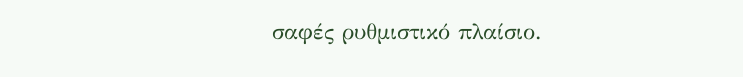σαφές ρυθμιστικό πλαίσιο.